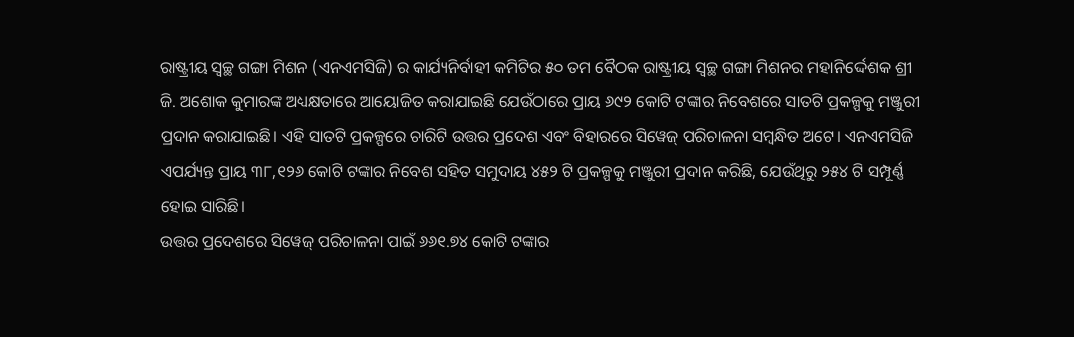ରାଷ୍ଟ୍ରୀୟ ସ୍ବଚ୍ଛ ଗଙ୍ଗା ମିଶନ (ଏନଏମସିଜି) ର କାର୍ଯ୍ୟନିର୍ବାହୀ କମିଟିର ୫୦ ତମ ବୈଠକ ରାଷ୍ଟ୍ରୀୟ ସ୍ବଚ୍ଛ ଗଙ୍ଗା ମିଶନର ମହାନିର୍ଦ୍ଦେଶକ ଶ୍ରୀ ଜି. ଅଶୋକ କୁମାରଙ୍କ ଅଧ୍ୟକ୍ଷତାରେ ଆୟୋଜିତ କରାଯାଇଛି ଯେଉଁଠାରେ ପ୍ରାୟ ୬୯୨ କୋଟି ଟଙ୍କାର ନିବେଶରେ ସାତଟି ପ୍ରକଳ୍ପକୁ ମଞ୍ଜୁରୀ ପ୍ରଦାନ କରାଯାଇଛି। ଏହି ସାତଟି ପ୍ରକଳ୍ପରେ ଚାରିଟି ଉତ୍ତର ପ୍ରଦେଶ ଏବଂ ବିହାରରେ ସିୱେଜ୍ ପରିଚାଳନା ସମ୍ବନ୍ଧିତ ଅଟେ। ଏନଏମସିଜି ଏପର୍ଯ୍ୟନ୍ତ ପ୍ରାୟ ୩୮,୧୨୬ କୋଟି ଟଙ୍କାର ନିବେଶ ସହିତ ସମୁଦାୟ ୪୫୨ ଟି ପ୍ରକଳ୍ପକୁ ମଞ୍ଜୁରୀ ପ୍ରଦାନ କରିଛି, ଯେଉଁଥିରୁ ୨୫୪ ଟି ସମ୍ପୂର୍ଣ୍ଣ ହୋଇ ସାରିଛି।
ଉତ୍ତର ପ୍ରଦେଶରେ ସିୱେଜ୍ ପରିଚାଳନା ପାଇଁ ୬୬୧.୭୪ କୋଟି ଟଙ୍କାର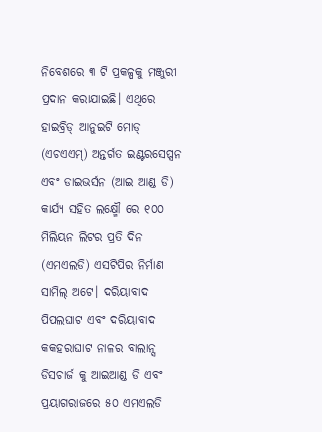ନିବେଶରେ ୩ ଟି ପ୍ରକଳ୍ପକୁ ମଞ୍ଜୁରୀ ପ୍ରଦାନ କରାଯାଇଛି। ଏଥିରେ ହାଇବ୍ରିଡ୍ ଆନୁଇଟି ମୋଡ୍ (ଏଚଏଏମ୍) ଅନ୍ତର୍ଗତ ଇଣ୍ଟରସେପ୍ସନ ଏବଂ ଡାଇଭର୍ସନ (ଆଇ ଆଣ୍ଡ ଡି) କାର୍ଯ୍ୟ ସହିତ ଲକ୍ଷ୍ମୌ ରେ ୧୦୦ ମିଲିୟନ ଲିଟର ପ୍ରତି ଦିନ (ଏମଏଲଡି) ଏସଟିପିର ନିର୍ମାଣ ସାମିଲ୍ ଅଟେ। ଦରିୟାବାଦ ପିପଲଘାଟ ଏବଂ ଦରିୟାବାଦ କକହରାଘାଟ ନାଳର ବାଲାନ୍ସ ଡିସଚାର୍ଜ କୁ ଆଇଆଣ୍ଡ ଡି ଏବଂ ପ୍ରୟାଗରାଜରେ ୫୦ ଏମଏଲଡି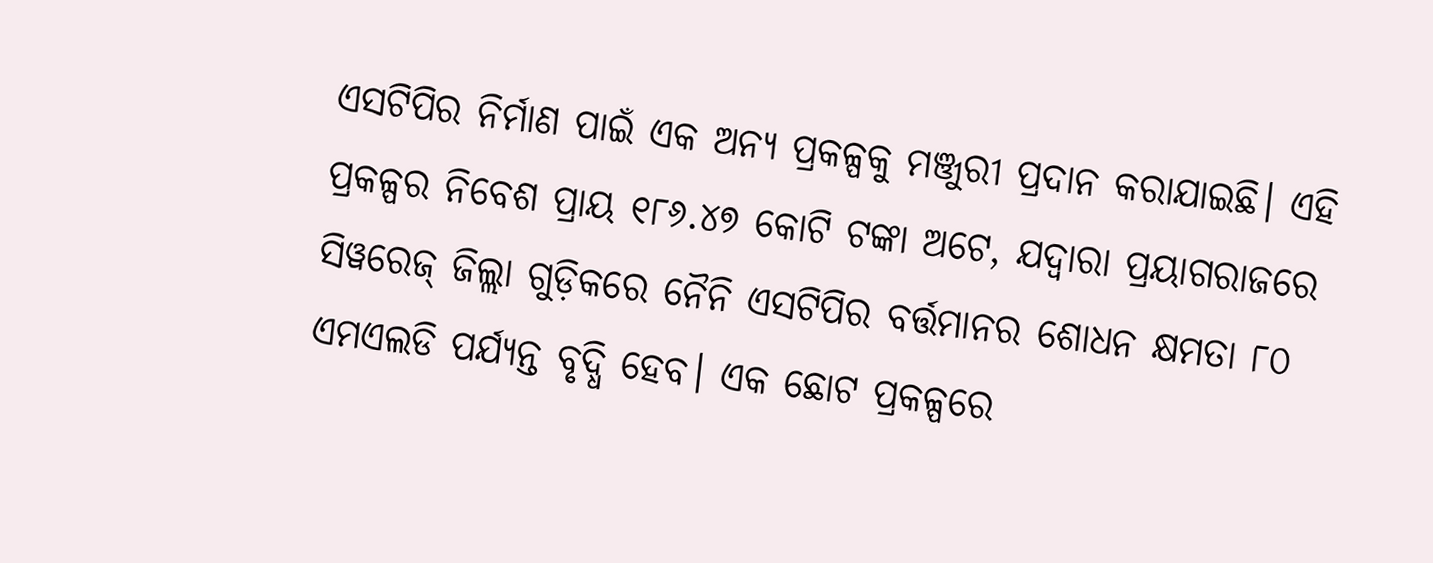ଏସଟିପିର ନିର୍ମାଣ ପାଇଁ ଏକ ଅନ୍ୟ ପ୍ରକଳ୍ପକୁ ମଞ୍ଜୁରୀ ପ୍ରଦାନ କରାଯାଇଛି। ଏହି ପ୍ରକଳ୍ପର ନିବେଶ ପ୍ରାୟ ୧୮୬.୪୭ କୋଟି ଟଙ୍କା ଅଟେ, ଯଦ୍ବାରା ପ୍ରୟାଗରାଜରେ ସିୱରେଜ୍ ଜିଲ୍ଲା ଗୁଡ଼ିକରେ ନୈନି ଏସଟିପିର ବର୍ତ୍ତମାନର ଶୋଧନ କ୍ଷମତା ୮୦ ଏମଏଲଡି ପର୍ଯ୍ୟନ୍ତ ବୃଦ୍ଧି ହେବ। ଏକ ଛୋଟ ପ୍ରକଳ୍ପରେ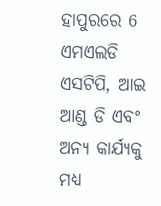ହାପୁରରେ 6 ଏମଏଲଡି ଏସଟିପି, ଆଇ ଆଣ୍ଡ ଡି ଏବଂ ଅନ୍ୟ କାର୍ଯ୍ୟକୁ ମଧ୍ୟ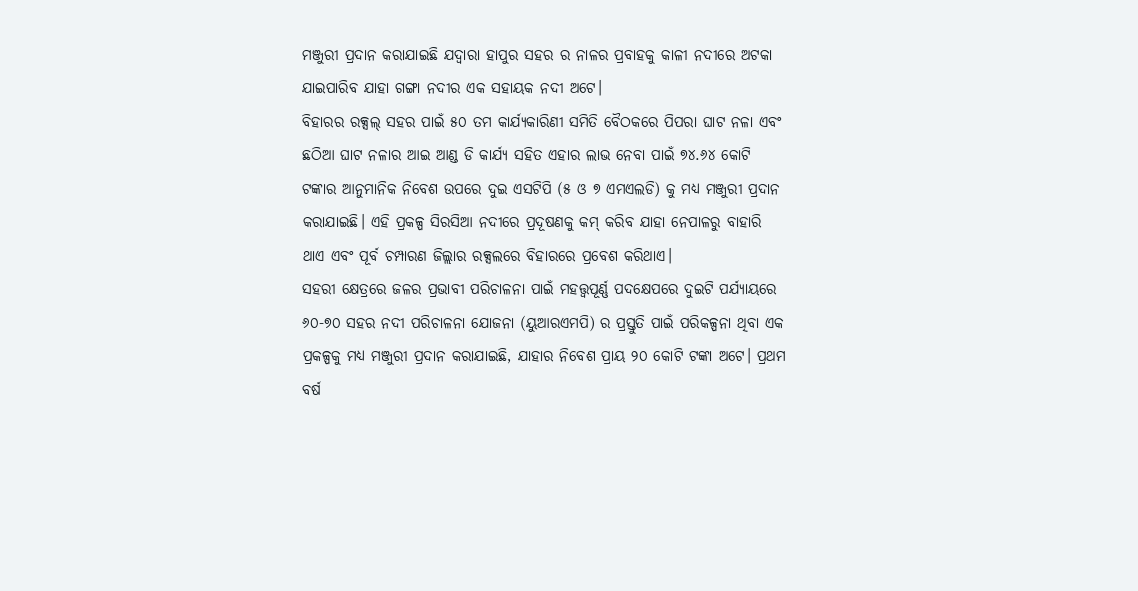ମଞ୍ଜୁରୀ ପ୍ରଦାନ କରାଯାଇଛି ଯଦ୍ବାରା ହାପୁର ସହର ର ନାଳର ପ୍ରବାହକୁ କାଳୀ ନଦୀରେ ଅଟକା ଯାଇପାରିବ ଯାହା ଗଙ୍ଗା ନଦୀର ଏକ ସହାୟକ ନଦୀ ଅଟେ।
ବିହାରର ରକ୍ସଲ୍ ସହର ପାଇଁ ୫୦ ତମ କାର୍ଯ୍ୟକାରିଣୀ ସମିତି ବୈଠକରେ ପିପରା ଘାଟ ନଳା ଏବଂ ଛଠିଆ ଘାଟ ନଳାର ଆଇ ଆଣ୍ଡ ଡି କାର୍ଯ୍ୟ ସହିତ ଏହାର ଲାଭ ନେବା ପାଇଁ ୭୪.୬୪ କୋଟି ଟଙ୍କାର ଆନୁମାନିକ ନିବେଶ ଉପରେ ଦୁଇ ଏସଟିପି (୫ ଓ ୭ ଏମଏଲଡି) କୁ ମଧ୍ୟ ମଞ୍ଜୁରୀ ପ୍ରଦାନ କରାଯାଇଛି। ଏହି ପ୍ରକଳ୍ପ ସିରସିଆ ନଦୀରେ ପ୍ରଦୂଷଣକୁ କମ୍ କରିବ ଯାହା ନେପାଳରୁ ବାହାରି ଥାଏ ଏବଂ ପୂର୍ବ ଚମ୍ପାରଣ ଜିଲ୍ଲାର ରକ୍ସଲରେ ବିହାରରେ ପ୍ରବେଶ କରିଥାଏ।
ସହରୀ କ୍ଷେତ୍ରରେ ଜଳର ପ୍ରଭାବୀ ପରିଚାଳନା ପାଇଁ ମହତ୍ତ୍ବପୂର୍ଣ୍ଣ ପଦକ୍ଷେପରେ ଦୁଇଟି ପର୍ଯ୍ୟାୟରେ ୬୦-୭୦ ସହର ନଦୀ ପରିଚାଳନା ଯୋଜନା (ୟୁଆରଏମପି) ର ପ୍ରସ୍ତୁତି ପାଇଁ ପରିକଳ୍ପନା ଥିବା ଏକ ପ୍ରକଳ୍ପକୁ ମଧ୍ୟ ମଞ୍ଜୁରୀ ପ୍ରଦାନ କରାଯାଇଛି, ଯାହାର ନିବେଶ ପ୍ରାୟ ୨୦ କୋଟି ଟଙ୍କା ଅଟେ। ପ୍ରଥମ ବର୍ଷ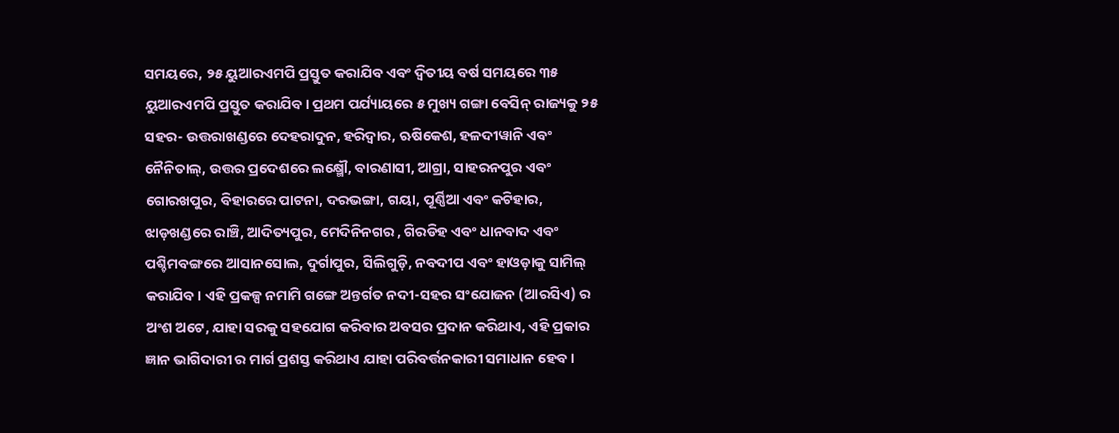ସମୟରେ, ୨୫ ୟୁଆରଏମପି ପ୍ରସ୍ତୁତ କରାଯିବ ଏବଂ ଦ୍ବିତୀୟ ବର୍ଷ ସମୟରେ ୩୫ ୟୁଆରଏମପି ପ୍ରସ୍ତୁତ କରାଯିବ। ପ୍ରଥମ ପର୍ଯ୍ୟାୟରେ ୫ ମୁଖ୍ୟ ଗଙ୍ଗା ବେସିନ୍ ରାଜ୍ୟକୁ ୨୫ ସହର- ଉତ୍ତରାଖଣ୍ଡରେ ଦେହରାଦୁନ, ହରିଦ୍ବାର, ଋଷିକେଶ, ହଳଦୀୱାନି ଏବଂ ନୈନିତାଲ୍, ଉତ୍ତର ପ୍ରଦେଶରେ ଲକ୍ଷ୍ମୌ, ବାରଣାସୀ, ଆଗ୍ରା, ସାହରନପୁର ଏବଂ ଗୋରଖପୁର, ବିହାରରେ ପାଟନା, ଦରଭଙ୍ଗା, ଗୟା, ପୂର୍ଣ୍ଣିଆ ଏବଂ କଟିହାର, ଝାଡ଼ଖଣ୍ଡରେ ରାଞ୍ଚି, ଆଦିତ୍ୟପୁର, ମେଦିନିନଗର , ଗିରଡିହ ଏବଂ ଧାନବାଦ ଏବଂ ପଶ୍ଚିମବଙ୍ଗରେ ଆସାନସୋଲ, ଦୁର୍ଗାପୁର, ସିଲିଗୁଡ଼ି, ନବଦୀପ ଏବଂ ହାଓଡ଼ାକୁ ସାମିଲ୍ କରାଯିବ। ଏହି ପ୍ରକଳ୍ପ ନମାମି ଗଙ୍ଗେ ଅନ୍ତର୍ଗତ ନଦୀ-ସହର ସଂଯୋଜନ (ଆରସିଏ) ର ଅଂଶ ଅଟେ, ଯାହା ସରକୁ ସହଯୋଗ କରିବାର ଅବସର ପ୍ରଦାନ କରିଥାଏ, ଏହି ପ୍ରକାର ଜ୍ଞାନ ଭାଗିଦାରୀ ର ମାର୍ଗ ପ୍ରଶସ୍ତ କରିଥାଏ ଯାହା ପରିବର୍ତ୍ତନକାରୀ ସମାଧାନ ହେବ।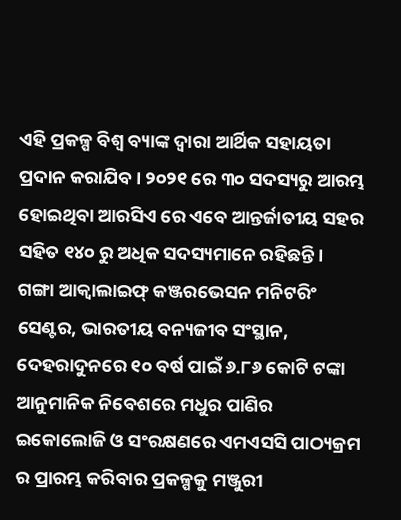ଏହି ପ୍ରକଳ୍ପ ବିଶ୍ବ ବ୍ୟାଙ୍କ ଦ୍ବାରା ଆର୍ଥିକ ସହାୟତା ପ୍ରଦାନ କରାଯିବ। ୨୦୨୧ ରେ ୩୦ ସଦସ୍ୟରୁ ଆରମ୍ଭ ହୋଇଥିବା ଆରସିଏ ରେ ଏବେ ଆନ୍ତର୍ଜାତୀୟ ସହର ସହିତ ୧୪୦ ରୁ ଅଧିକ ସଦସ୍ୟମାନେ ରହିଛନ୍ତି।
ଗଙ୍ଗା ଆକ୍ବାଲାଇଫ୍ କଞ୍ଜରଭେସନ ମନିଟରିଂ ସେଣ୍ଟର, ଭାରତୀୟ ବନ୍ୟଜୀବ ସଂସ୍ଥାନ, ଦେହରାଦୁନରେ ୧୦ ବର୍ଷ ପାଇଁ ୬.୮୬ କୋଟି ଟଙ୍କା ଆନୁମାନିକ ନିବେଶରେ ମଧୁର ପାଣିର ଇକୋଲୋଜି ଓ ସଂରକ୍ଷଣରେ ଏମଏସସି ପାଠ୍ୟକ୍ରମ ର ପ୍ରାରମ୍ଭ କରିବାର ପ୍ରକଳ୍ପକୁ ମଞ୍ଜୁରୀ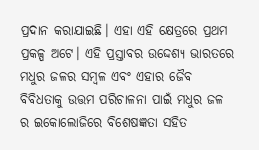ପ୍ରଦାନ କରାଯାଇଛି। ଏହା ଏହି କ୍ଷେତ୍ରରେ ପ୍ରଥମ ପ୍ରକଳ୍ପ ଅଟେ। ଏହି ପ୍ରସ୍ତାବର ଉଦ୍ଦେଶ୍ୟ ଭାରତରେ ମଧୁର ଜଳର ସମ୍ବଳ ଏବଂ ଏହାର ଜୈବ ବିବିଧତାକୁ ଉତ୍ତମ ପରିଚାଳନା ପାଇଁ ମଧୁର ଜଳ ର ଇକୋଲୋଜିରେ ବିଶେଷଜ୍ଞତା ସହିତ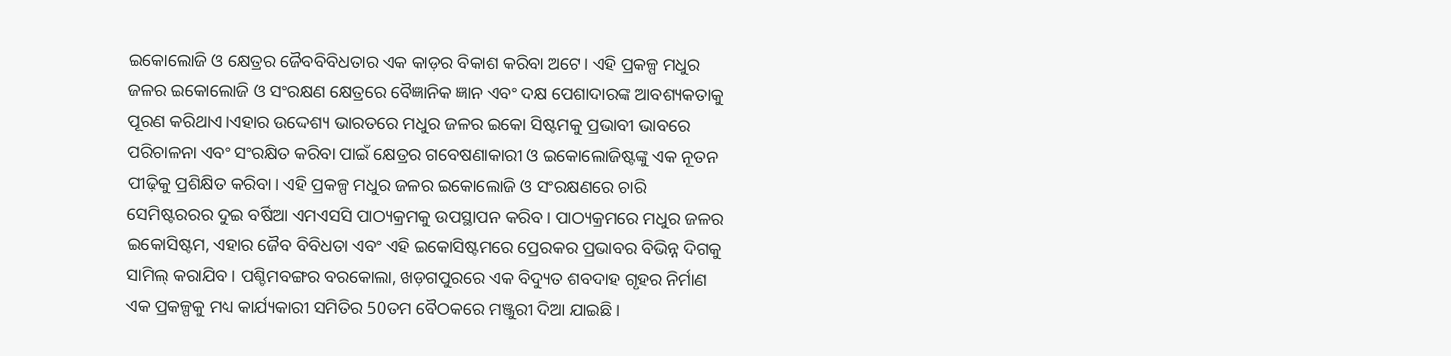ଇକୋଲୋଜି ଓ କ୍ଷେତ୍ରର ଜୈବବିବିଧତାର ଏକ କାଡ଼ର ବିକାଶ କରିବା ଅଟେ। ଏହି ପ୍ରକଳ୍ପ ମଧୁର ଜଳର ଇକୋଲୋଜି ଓ ସଂରକ୍ଷଣ କ୍ଷେତ୍ରରେ ବୈଜ୍ଞାନିକ ଜ୍ଞାନ ଏବଂ ଦକ୍ଷ ପେଶାଦାରଙ୍କ ଆବଶ୍ୟକତାକୁ ପୂରଣ କରିଥାଏ।ଏହାର ଉଦ୍ଦେଶ୍ୟ ଭାରତରେ ମଧୁର ଜଳର ଇକୋ ସିଷ୍ଟମକୁ ପ୍ରଭାବୀ ଭାବରେ ପରିଚାଳନା ଏବଂ ସଂରକ୍ଷିତ କରିବା ପାଇଁ କ୍ଷେତ୍ରର ଗବେଷଣାକାରୀ ଓ ଇକୋଲୋଜିଷ୍ଟଙ୍କୁ ଏକ ନୂତନ ପୀଢ଼ିକୁ ପ୍ରଶିକ୍ଷିତ କରିବା। ଏହି ପ୍ରକଳ୍ପ ମଧୁର ଜଳର ଇକୋଲୋଜି ଓ ସଂରକ୍ଷଣରେ ଚାରି ସେମିଷ୍ଟରରର ଦୁଇ ବର୍ଷିଆ ଏମଏସସି ପାଠ୍ୟକ୍ରମକୁ ଉପସ୍ଥାପନ କରିବ। ପାଠ୍ୟକ୍ରମରେ ମଧୁର ଜଳର ଇକୋସିଷ୍ଟମ, ଏହାର ଜୈବ ବିବିଧତା ଏବଂ ଏହି ଇକୋସିଷ୍ଟମରେ ପ୍ରେରକର ପ୍ରଭାବର ବିଭିନ୍ନ ଦିଗକୁ ସାମିଲ୍ କରାଯିବ। ପଶ୍ଚିମବଙ୍ଗର ବରକୋଲା, ଖଡ଼ଗପୁରରେ ଏକ ବିଦ୍ୟୁତ ଶବଦାହ ଗୃହର ନିର୍ମାଣ ଏକ ପ୍ରକଳ୍ପକୁ ମଧ୍ୟ କାର୍ଯ୍ୟକାରୀ ସମିତିର 50ତମ ବୈଠକରେ ମଞ୍ଜୁରୀ ଦିଆ ଯାଇଛି।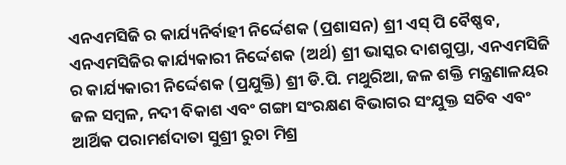ଏନଏମସିଜି ର କାର୍ଯ୍ୟନିର୍ବାହୀ ନିର୍ଦ୍ଦେଶକ (ପ୍ରଶାସନ) ଶ୍ରୀ ଏସ୍ ପି ବୈଷ୍ଣବ, ଏନଏମସିଜିର କାର୍ଯ୍ୟକାରୀ ନିର୍ଦ୍ଦେଶକ (ଅର୍ଥ) ଶ୍ରୀ ଭାସ୍କର ଦାଶଗୁପ୍ତା, ଏନଏମସିଜି ର କାର୍ଯ୍ୟକାରୀ ନିର୍ଦ୍ଦେଶକ (ପ୍ରଯୁକ୍ତି) ଶ୍ରୀ ଡି.ପି. ମଥୁରିଆ, ଜଳ ଶକ୍ତି ମନ୍ତ୍ରଣାଳୟର ଜଳ ସମ୍ବଳ, ନଦୀ ବିକାଶ ଏବଂ ଗଙ୍ଗା ସଂରକ୍ଷଣ ବିଭାଗର ସଂଯୁକ୍ତ ସଚିବ ଏବଂ ଆର୍ଥିକ ପରାମର୍ଶଦାତା ସୁଶ୍ରୀ ରୁଚା ମିଶ୍ର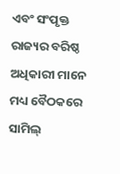ଏବଂ ସଂପୃକ୍ତ ରାଜ୍ୟର ବରିଷ୍ଠ ଅଧିକାରୀ ମାନେ ମଧ୍ୟ ବୈଠକରେ ସାମିଲ୍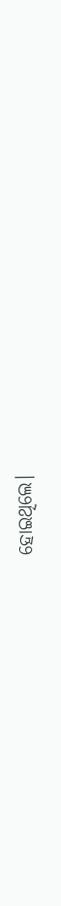ହୋଇଥିଲେ।